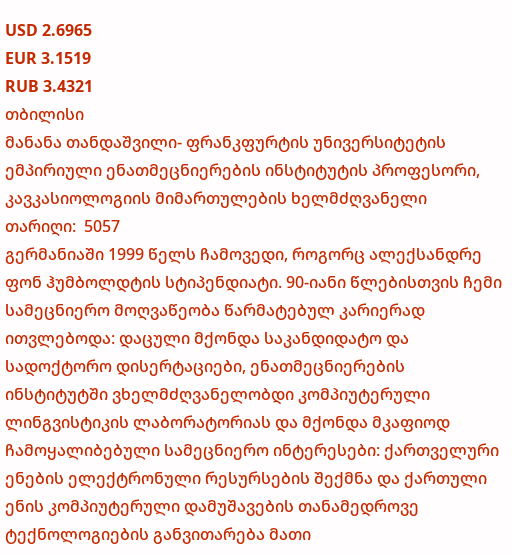USD 2.6965
EUR 3.1519
RUB 3.4321
თბილისი
მანანა თანდაშვილი- ფრანკფურტის უნივერსიტეტის ემპირიული ენათმეცნიერების ინსტიტუტის პროფესორი, კავკასიოლოგიის მიმართულების ხელმძღვანელი
თარიღი:  5057
გერმანიაში 1999 წელს ჩამოვედი, როგორც ალექსანდრე ფონ ჰუმბოლდტის სტიპენდიატი. 90-იანი წლებისთვის ჩემი სამეცნიერო მოღვაწეობა წარმატებულ კარიერად ითვლებოდა: დაცული მქონდა საკანდიდატო და სადოქტორო დისერტაციები, ენათმეცნიერების ინსტიტუტში ვხელმძღვანელობდი კომპიუტერული ლინგვისტიკის ლაბორატორიას და მქონდა მკაფიოდ ჩამოყალიბებული სამეცნიერო ინტერესები: ქართველური ენების ელექტრონული რესურსების შექმნა და ქართული ენის კომპიუტერული დამუშავების თანამედროვე ტექნოლოგიების განვითარება მათი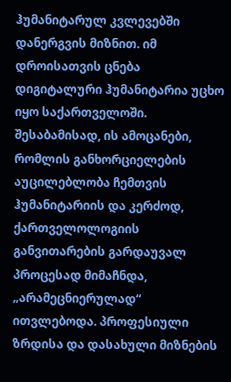ჰუმანიტარულ კვლევებში დანერგვის მიზნით. იმ დროისათვის ცნება დიგიტალური ჰუმანიტარია უცხო იყო საქართველოში. შესაბამისად, ის ამოცანები, რომლის განხორციელების აუცილებლობა ჩემთვის ჰუმანიტარიის და კერძოდ, ქართველოლოგიის განვითარების გარდაუვალ პროცესად მიმაჩნდა, „არამეცნიერულად“ ითვლებოდა. პროფესიული ზრდისა და დასახული მიზნების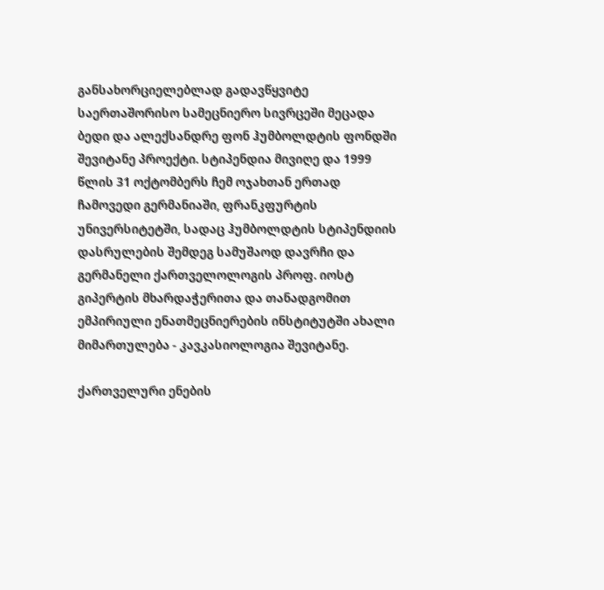განსახორციელებლად გადავწყვიტე საერთაშორისო სამეცნიერო სივრცეში მეცადა ბედი და ალექსანდრე ფონ ჰუმბოლდტის ფონდში შევიტანე პროექტი. სტიპენდია მივიღე და 1999 წლის 31 ოქტომბერს ჩემ ოჯახთან ერთად ჩამოვედი გერმანიაში, ფრანკფურტის უნივერსიტეტში, სადაც ჰუმბოლდტის სტიპენდიის დასრულების შემდეგ სამუშაოდ დავრჩი და გერმანელი ქართველოლოგის პროფ. იოსტ გიპერტის მხარდაჭერითა და თანადგომით ემპირიული ენათმეცნიერების ინსტიტუტში ახალი მიმართულება - კავკასიოლოგია შევიტანე.

ქართველური ენების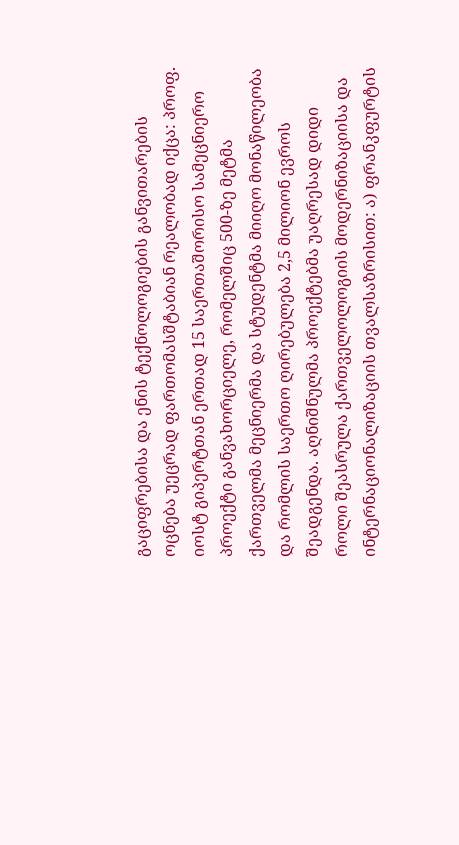გაციფრებისა და ენის ტექნოლოგიების განვითარების ოცნება უეცრად ფართომასშტაბიან რეალობად იქცა: პროფ. იოსტ გიპერტთან ერთად 15 საერთაშორისო სამეცნიერო პროექტი განვახორციელე, რომელშიც 500-ზე მეტმა ქართველმა მეცნიერმა და სტუდენტმა მიიღო მონაწილეობა და რომლის საერთო ღირებულება 2,5 მილიონ ევროს შეადგენდა. აღნიშნულმა პროექტებმა უაღრესად დიდი როლი შეასრულა ქართველოლოგიის მოდერნიზაციისა და ინტერნაციონალიზაციის თვალსაზრისით: ა) ფრანკფურტის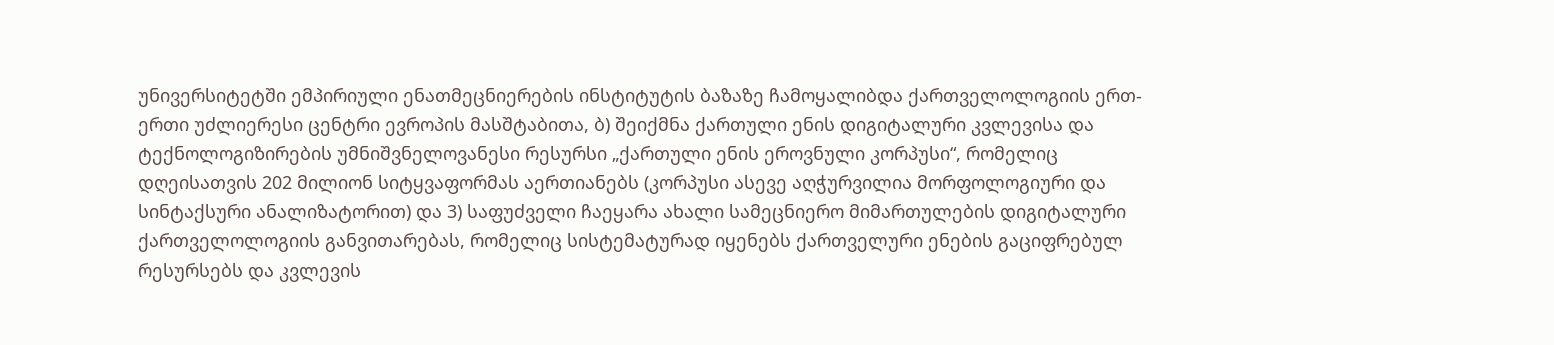უნივერსიტეტში ემპირიული ენათმეცნიერების ინსტიტუტის ბაზაზე ჩამოყალიბდა ქართველოლოგიის ერთ-ერთი უძლიერესი ცენტრი ევროპის მასშტაბითა, ბ) შეიქმნა ქართული ენის დიგიტალური კვლევისა და ტექნოლოგიზირების უმნიშვნელოვანესი რესურსი „ქართული ენის ეროვნული კორპუსი“, რომელიც დღეისათვის 202 მილიონ სიტყვაფორმას აერთიანებს (კორპუსი ასევე აღჭურვილია მორფოლოგიური და სინტაქსური ანალიზატორით) და 3) საფუძველი ჩაეყარა ახალი სამეცნიერო მიმართულების დიგიტალური ქართველოლოგიის განვითარებას, რომელიც სისტემატურად იყენებს ქართველური ენების გაციფრებულ რესურსებს და კვლევის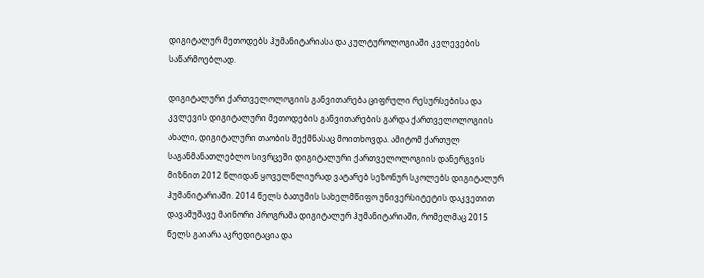დიგიტალურ მეთოდებს ჰუმანიტარიასა და კულტუროლოგიაში კვლევების საწარმოებლად.

დიგიტალური ქართველოლოგიის განვითარება ციფრული რესურსებისა და კვლევის დიგიტალური მეთოდების განვითარების გარდა ქართველოლოგიის ახალი, დიგიტალური თაობის შექმნასაც მოითხოვდა. ამიტომ ქართულ საგანმანათლებლო სივრცეში დიგიტალური ქართველოლოგიის დანერგვის მიზნით 2012 წლიდან ყოველწლიურად ვატარებ სეზონურ სკოლებს დიგიტალურ ჰუმანიტარიაში. 2014 წელს ბათუმის სახელმწიფო უნივერსიტეტის დაკვეთით დავამუშავე მაინორი პროგრამა დიგიტალურ ჰუმანიტარიაში, რომელმაც 2015 წელს გაიარა აკრედიტაცია და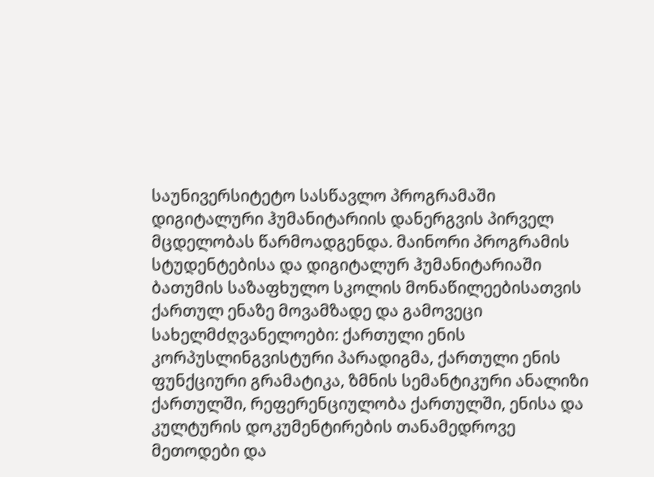საუნივერსიტეტო სასწავლო პროგრამაში დიგიტალური ჰუმანიტარიის დანერგვის პირველ მცდელობას წარმოადგენდა. მაინორი პროგრამის სტუდენტებისა და დიგიტალურ ჰუმანიტარიაში ბათუმის საზაფხულო სკოლის მონაწილეებისათვის ქართულ ენაზე მოვამზადე და გამოვეცი სახელმძღვანელოები: ქართული ენის კორპუსლინგვისტური პარადიგმა, ქართული ენის ფუნქციური გრამატიკა, ზმნის სემანტიკური ანალიზი ქართულში, რეფერენციულობა ქართულში, ენისა და კულტურის დოკუმენტირების თანამედროვე მეთოდები და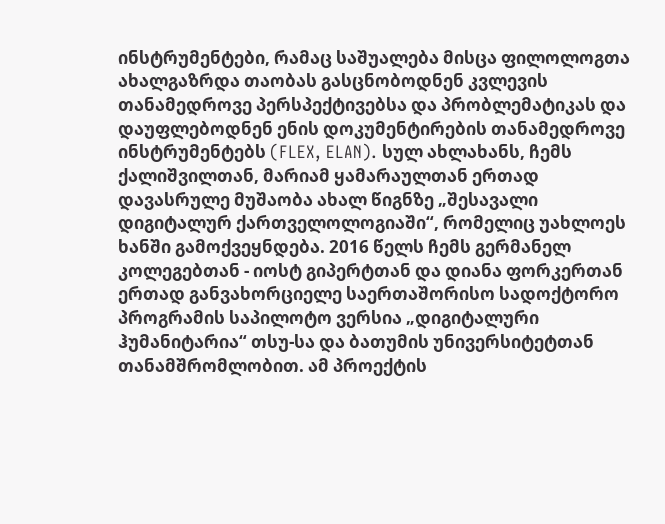ინსტრუმენტები, რამაც საშუალება მისცა ფილოლოგთა ახალგაზრდა თაობას გასცნობოდნენ კვლევის თანამედროვე პერსპექტივებსა და პრობლემატიკას და დაუფლებოდნენ ენის დოკუმენტირების თანამედროვე ინსტრუმენტებს (FLEX, ELAN). სულ ახლახანს, ჩემს ქალიშვილთან, მარიამ ყამარაულთან ერთად დავასრულე მუშაობა ახალ წიგნზე „შესავალი დიგიტალურ ქართველოლოგიაში“, რომელიც უახლოეს ხანში გამოქვეყნდება. 2016 წელს ჩემს გერმანელ კოლეგებთან - იოსტ გიპერტთან და დიანა ფორკერთან ერთად განვახორციელე საერთაშორისო სადოქტორო პროგრამის საპილოტო ვერსია „დიგიტალური ჰუმანიტარია“ თსუ-სა და ბათუმის უნივერსიტეტთან თანამშრომლობით. ამ პროექტის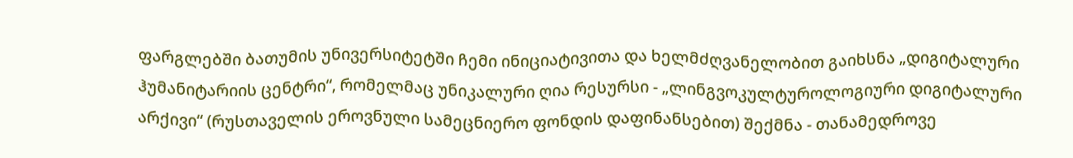ფარგლებში ბათუმის უნივერსიტეტში ჩემი ინიციატივითა და ხელმძღვანელობით გაიხსნა „დიგიტალური ჰუმანიტარიის ცენტრი“, რომელმაც უნიკალური ღია რესურსი - „ლინგვოკულტუროლოგიური დიგიტალური არქივი“ (რუსთაველის ეროვნული სამეცნიერო ფონდის დაფინანსებით) შექმნა - თანამედროვე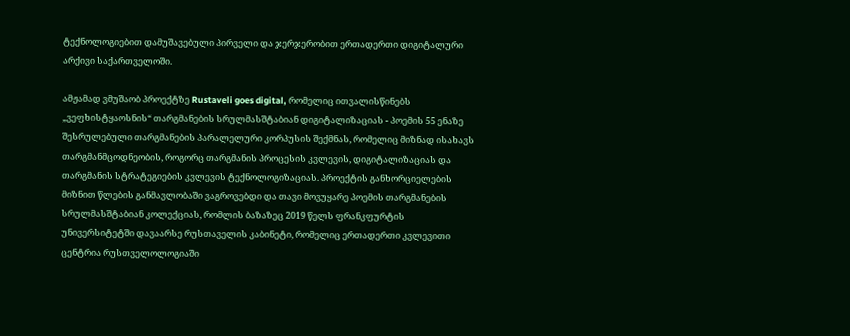ტექნოლოგიებით დამუშავებული პირველი და ჯერჯერობით ერთადერთი დიგიტალური არქივი საქართველოში.

ამჟამად ვმუშაობ პროექტზე Rustaveli goes digital, რომელიც ითვალისწინებს „ვეფხისტყაოსნის“ თარგმანების სრულმასშტაბიან დიგიტალიზაციას - პოემის 55 ენაზე შესრულებული თარგმანების პარალელური კორპუსის შექმნას, რომელიც მიზნად ისახავს თარგმანმცოდნეობის, როგორც თარგმანის პროცესის კვლევის, დიგიტალიზაციას და თარგმანის სტრატეგიების კვლევის ტექნოლოგიზაციას. პროექტის განხორციელების მიზნით წლების განმავლობაში ვაგროვებდი და თავი მოვუყარე პოემის თარგმანების სრულმასშტაბიან კოლექციას, რომლის ბაზაზეც 2019 წელს ფრანკფურტის უნივერსიტეტში დავაარსე რუსთაველის კაბინეტი, რომელიც ერთადერთი კვლევითი ცენტრია რუსთველოლოგიაში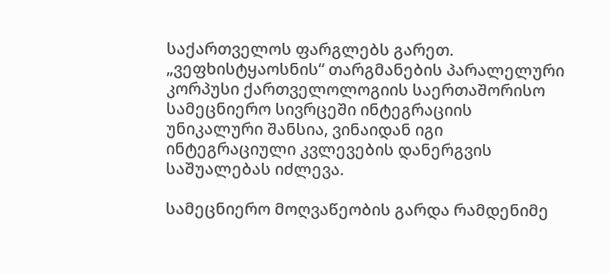საქართველოს ფარგლებს გარეთ. „ვეფხისტყაოსნის“ თარგმანების პარალელური კორპუსი ქართველოლოგიის საერთაშორისო სამეცნიერო სივრცეში ინტეგრაციის უნიკალური შანსია, ვინაიდან იგი ინტეგრაციული კვლევების დანერგვის საშუალებას იძლევა.

სამეცნიერო მოღვაწეობის გარდა რამდენიმე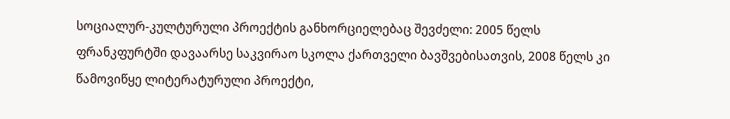სოციალურ-კულტურული პროექტის განხორციელებაც შევძელი: 2005 წელს ფრანკფურტში დავაარსე საკვირაო სკოლა ქართველი ბავშვებისათვის, 2008 წელს კი წამოვიწყე ლიტერატურული პროექტი,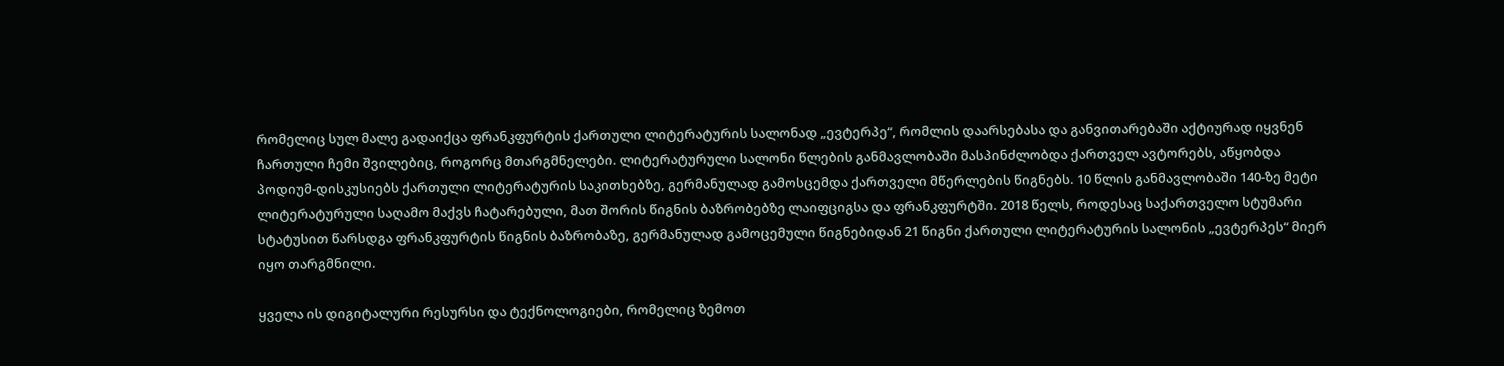რომელიც სულ მალე გადაიქცა ფრანკფურტის ქართული ლიტერატურის სალონად „ევტერპე“, რომლის დაარსებასა და განვითარებაში აქტიურად იყვნენ ჩართული ჩემი შვილებიც, როგორც მთარგმნელები. ლიტერატურული სალონი წლების განმავლობაში მასპინძლობდა ქართველ ავტორებს, აწყობდა პოდიუმ-დისკუსიებს ქართული ლიტერატურის საკითხებზე, გერმანულად გამოსცემდა ქართველი მწერლების წიგნებს. 10 წლის განმავლობაში 140-ზე მეტი ლიტერატურული საღამო მაქვს ჩატარებული, მათ შორის წიგნის ბაზრობებზე ლაიფციგსა და ფრანკფურტში. 2018 წელს, როდესაც საქართველო სტუმარი სტატუსით წარსდგა ფრანკფურტის წიგნის ბაზრობაზე, გერმანულად გამოცემული წიგნებიდან 21 წიგნი ქართული ლიტერატურის სალონის „ევტერპეს“ მიერ იყო თარგმნილი.

ყველა ის დიგიტალური რესურსი და ტექნოლოგიები, რომელიც ზემოთ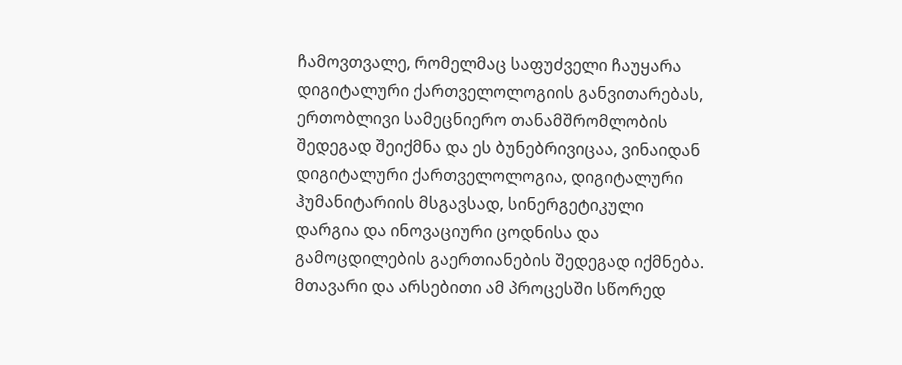ჩამოვთვალე, რომელმაც საფუძველი ჩაუყარა დიგიტალური ქართველოლოგიის განვითარებას, ერთობლივი სამეცნიერო თანამშრომლობის შედეგად შეიქმნა და ეს ბუნებრივიცაა, ვინაიდან დიგიტალური ქართველოლოგია, დიგიტალური ჰუმანიტარიის მსგავსად, სინერგეტიკული დარგია და ინოვაციური ცოდნისა და გამოცდილების გაერთიანების შედეგად იქმნება. მთავარი და არსებითი ამ პროცესში სწორედ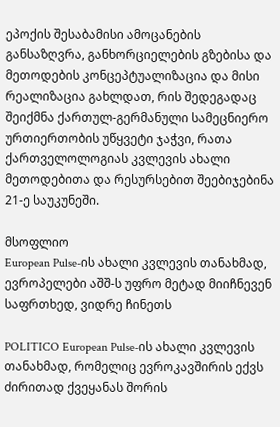ეპოქის შესაბამისი ამოცანების განსაზღვრა, განხორციელების გზებისა და მეთოდების კონცეპტუალიზაცია და მისი რეალიზაცია გახლდათ, რის შედეგადაც შეიქმნა ქართულ-გერმანული სამეცნიერო ურთიერთობის უწყვეტი ჯაჭვი, რათა ქართველოლოგიას კვლევის ახალი მეთოდებითა და რესურსებით შეებიჯებინა 21-ე საუკუნეში.

მსოფლიო
European Pulse-ის ახალი კვლევის თანახმად, ევროპელები აშშ-ს უფრო მეტად მიიჩნევენ საფრთხედ, ვიდრე ჩინეთს

POLITICO European Pulse-ის ახალი კვლევის თანახმად, რომელიც ევროკავშირის ექვს ძირითად ქვეყანას შორის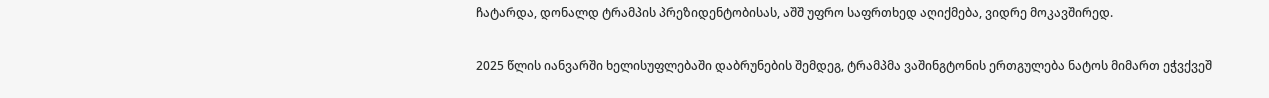ჩატარდა, დონალდ ტრამპის პრეზიდენტობისას, აშშ უფრო საფრთხედ აღიქმება, ვიდრე მოკავშირედ.

2025 წლის იანვარში ხელისუფლებაში დაბრუნების შემდეგ, ტრამპმა ვაშინგტონის ერთგულება ნატოს მიმართ ეჭვქვეშ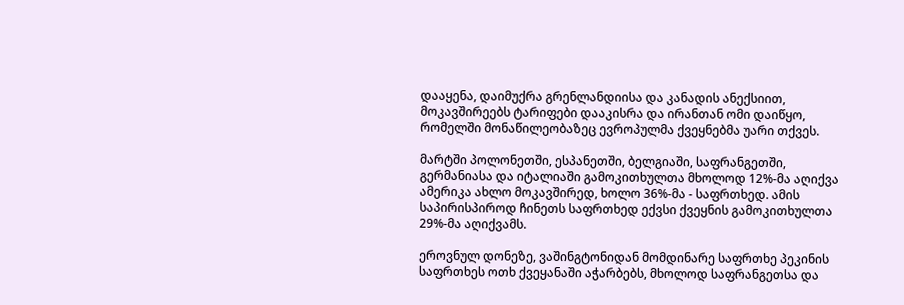დააყენა, დაიმუქრა გრენლანდიისა და კანადის ანექსიით, მოკავშირეებს ტარიფები დააკისრა და ირანთან ომი დაიწყო, რომელში მონაწილეობაზეც ევროპულმა ქვეყნებმა უარი თქვეს.

მარტში პოლონეთში, ესპანეთში, ბელგიაში, საფრანგეთში, გერმანიასა და იტალიაში გამოკითხულთა მხოლოდ 12%-მა აღიქვა ამერიკა ახლო მოკავშირედ, ხოლო 36%-მა - საფრთხედ. ამის საპირისპიროდ ჩინეთს საფრთხედ ექვსი ქვეყნის გამოკითხულთა 29%-მა აღიქვამს.

ეროვნულ დონეზე, ვაშინგტონიდან მომდინარე საფრთხე პეკინის საფრთხეს ოთხ ქვეყანაში აჭარბებს, მხოლოდ საფრანგეთსა და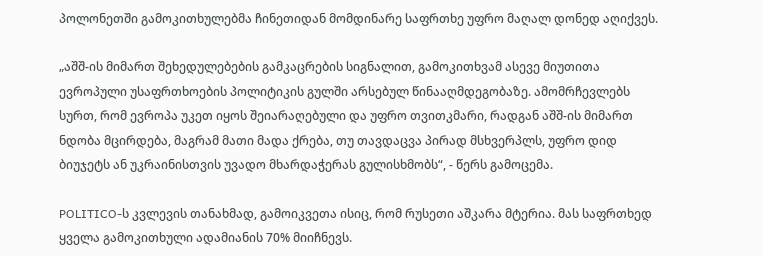პოლონეთში გამოკითხულებმა ჩინეთიდან მომდინარე საფრთხე უფრო მაღალ დონედ აღიქვეს.

„აშშ-ის მიმართ შეხედულებების გამკაცრების სიგნალით, გამოკითხვამ ასევე მიუთითა ევროპული უსაფრთხოების პოლიტიკის გულში არსებულ წინააღმდეგობაზე. ამომრჩევლებს სურთ, რომ ევროპა უკეთ იყოს შეიარაღებული და უფრო თვითკმარი, რადგან აშშ-ის მიმართ ნდობა მცირდება, მაგრამ მათი მადა ქრება, თუ თავდაცვა პირად მსხვერპლს, უფრო დიდ ბიუჯეტს ან უკრაინისთვის უვადო მხარდაჭერას გულისხმობს“, - წერს გამოცემა.

POLITICO-ს კვლევის თანახმად, გამოიკვეთა ისიც, რომ რუსეთი აშკარა მტერია. მას საფრთხედ ყველა გამოკითხული ადამიანის 70% მიიჩნევს.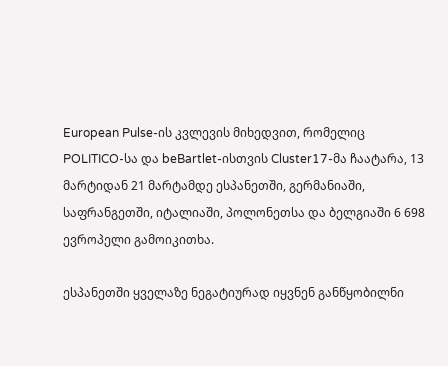European Pulse-ის კვლევის მიხედვით, რომელიც POLITICO-სა და beBartlet-ისთვის Cluster17-მა ჩაატარა, 13 მარტიდან 21 მარტამდე ესპანეთში, გერმანიაში, საფრანგეთში, იტალიაში, პოლონეთსა და ბელგიაში 6 698 ევროპელი გამოიკითხა.

ესპანეთში ყველაზე ნეგატიურად იყვნენ განწყობილნი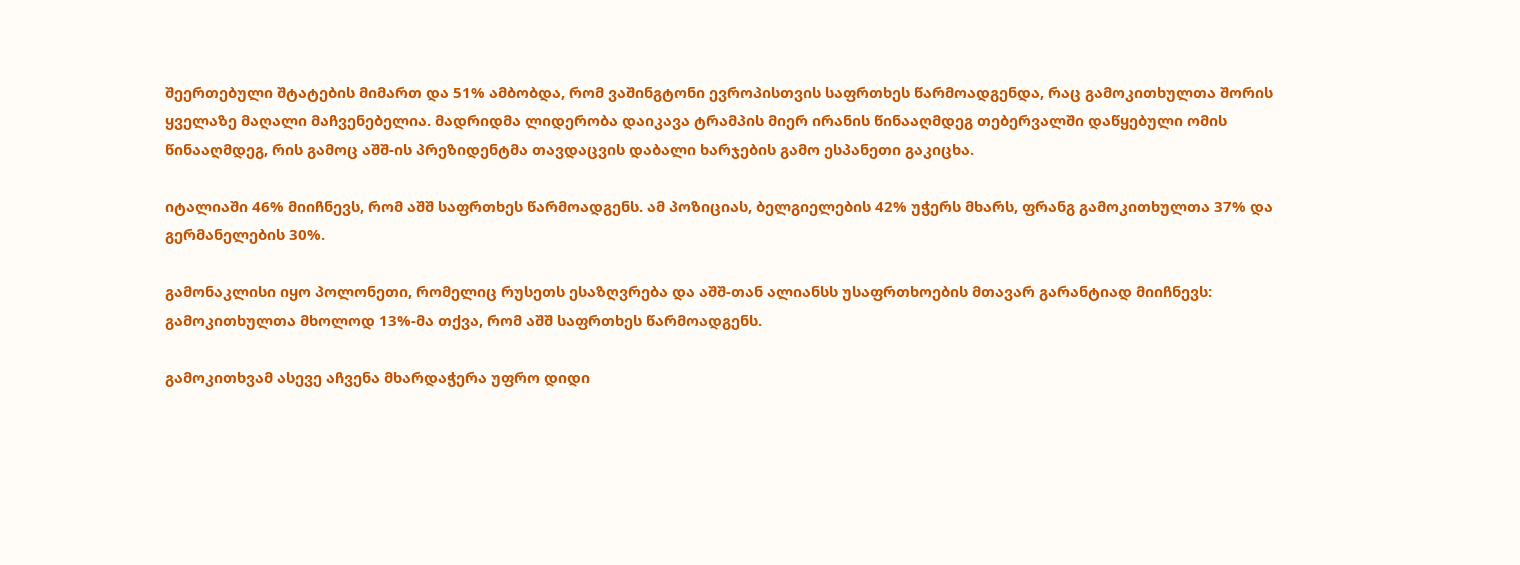შეერთებული შტატების მიმართ და 51% ამბობდა, რომ ვაშინგტონი ევროპისთვის საფრთხეს წარმოადგენდა, რაც გამოკითხულთა შორის ყველაზე მაღალი მაჩვენებელია. მადრიდმა ლიდერობა დაიკავა ტრამპის მიერ ირანის წინააღმდეგ თებერვალში დაწყებული ომის წინააღმდეგ, რის გამოც აშშ-ის პრეზიდენტმა თავდაცვის დაბალი ხარჯების გამო ესპანეთი გაკიცხა.

იტალიაში 46% მიიჩნევს, რომ აშშ საფრთხეს წარმოადგენს. ამ პოზიციას, ბელგიელების 42% უჭერს მხარს, ფრანგ გამოკითხულთა 37% და გერმანელების 30%.

გამონაკლისი იყო პოლონეთი, რომელიც რუსეთს ესაზღვრება და აშშ-თან ალიანსს უსაფრთხოების მთავარ გარანტიად მიიჩნევს: გამოკითხულთა მხოლოდ 13%-მა თქვა, რომ აშშ საფრთხეს წარმოადგენს.

გამოკითხვამ ასევე აჩვენა მხარდაჭერა უფრო დიდი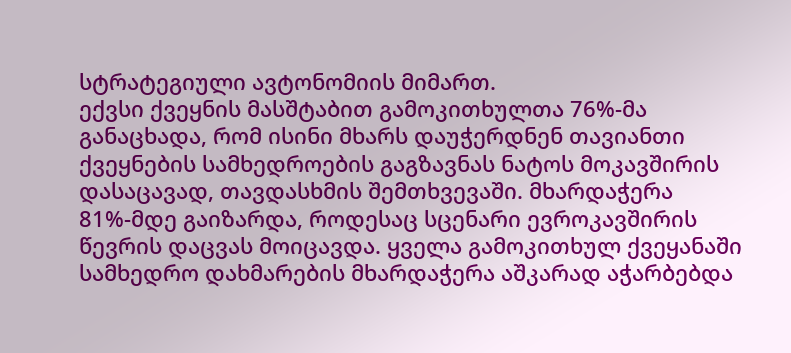სტრატეგიული ავტონომიის მიმართ.
ექვსი ქვეყნის მასშტაბით გამოკითხულთა 76%-მა განაცხადა, რომ ისინი მხარს დაუჭერდნენ თავიანთი ქვეყნების სამხედროების გაგზავნას ნატოს მოკავშირის დასაცავად, თავდასხმის შემთხვევაში. მხარდაჭერა 81%-მდე გაიზარდა, როდესაც სცენარი ევროკავშირის წევრის დაცვას მოიცავდა. ყველა გამოკითხულ ქვეყანაში სამხედრო დახმარების მხარდაჭერა აშკარად აჭარბებდა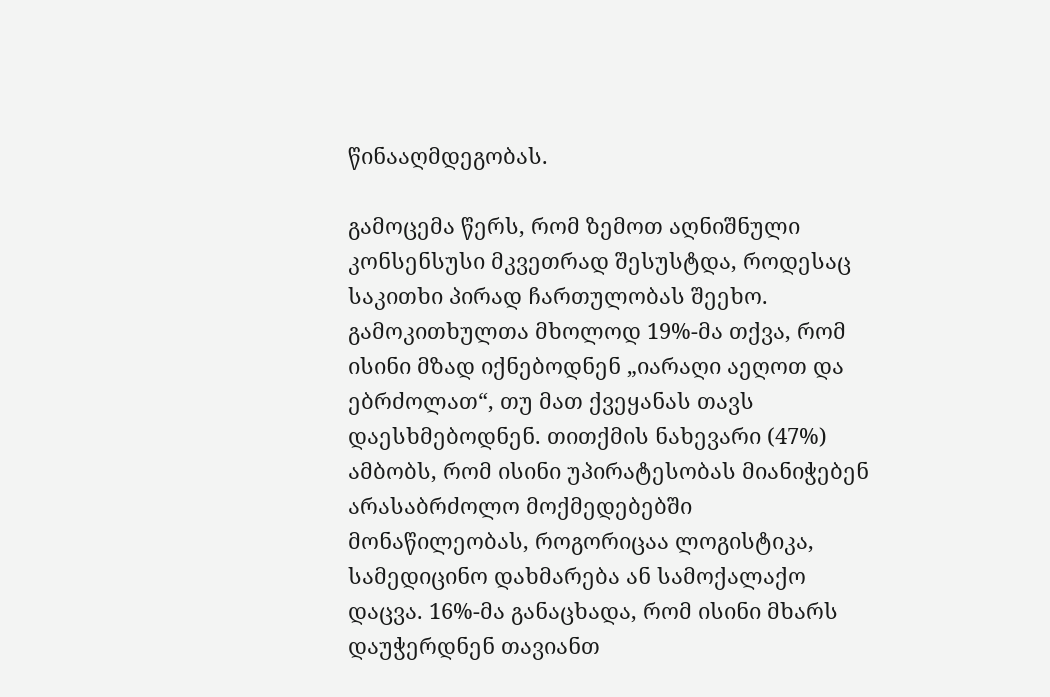წინააღმდეგობას.

გამოცემა წერს, რომ ზემოთ აღნიშნული კონსენსუსი მკვეთრად შესუსტდა, როდესაც საკითხი პირად ჩართულობას შეეხო. გამოკითხულთა მხოლოდ 19%-მა თქვა, რომ ისინი მზად იქნებოდნენ „იარაღი აეღოთ და ებრძოლათ“, თუ მათ ქვეყანას თავს დაესხმებოდნენ. თითქმის ნახევარი (47%) ამბობს, რომ ისინი უპირატესობას მიანიჭებენ არასაბრძოლო მოქმედებებში მონაწილეობას, როგორიცაა ლოგისტიკა, სამედიცინო დახმარება ან სამოქალაქო დაცვა. 16%-მა განაცხადა, რომ ისინი მხარს დაუჭერდნენ თავიანთ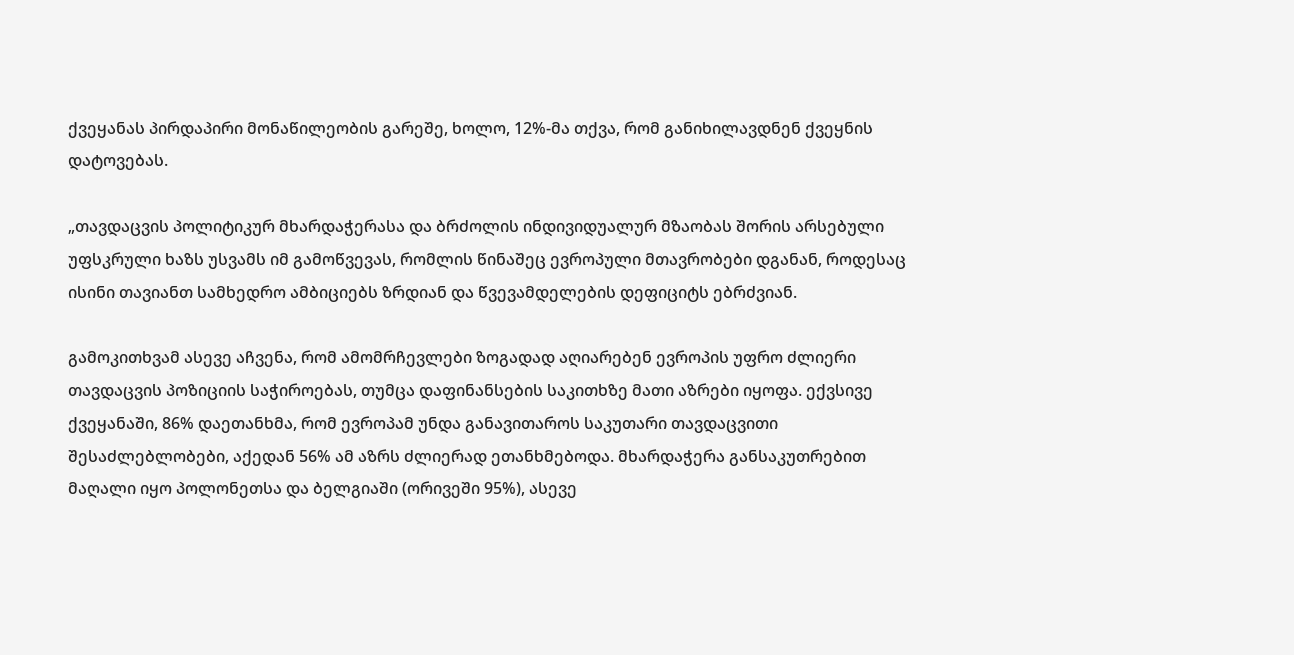ქვეყანას პირდაპირი მონაწილეობის გარეშე, ხოლო, 12%-მა თქვა, რომ განიხილავდნენ ქვეყნის დატოვებას.

„თავდაცვის პოლიტიკურ მხარდაჭერასა და ბრძოლის ინდივიდუალურ მზაობას შორის არსებული უფსკრული ხაზს უსვამს იმ გამოწვევას, რომლის წინაშეც ევროპული მთავრობები დგანან, როდესაც ისინი თავიანთ სამხედრო ამბიციებს ზრდიან და წვევამდელების დეფიციტს ებრძვიან.

გამოკითხვამ ასევე აჩვენა, რომ ამომრჩევლები ზოგადად აღიარებენ ევროპის უფრო ძლიერი თავდაცვის პოზიციის საჭიროებას, თუმცა დაფინანსების საკითხზე მათი აზრები იყოფა. ექვსივე ქვეყანაში, 86% დაეთანხმა, რომ ევროპამ უნდა განავითაროს საკუთარი თავდაცვითი შესაძლებლობები, აქედან 56% ამ აზრს ძლიერად ეთანხმებოდა. მხარდაჭერა განსაკუთრებით მაღალი იყო პოლონეთსა და ბელგიაში (ორივეში 95%), ასევე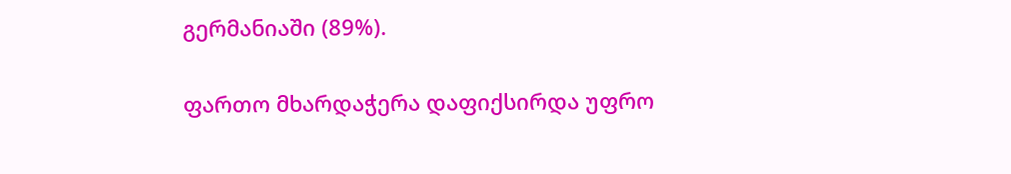გერმანიაში (89%).

ფართო მხარდაჭერა დაფიქსირდა უფრო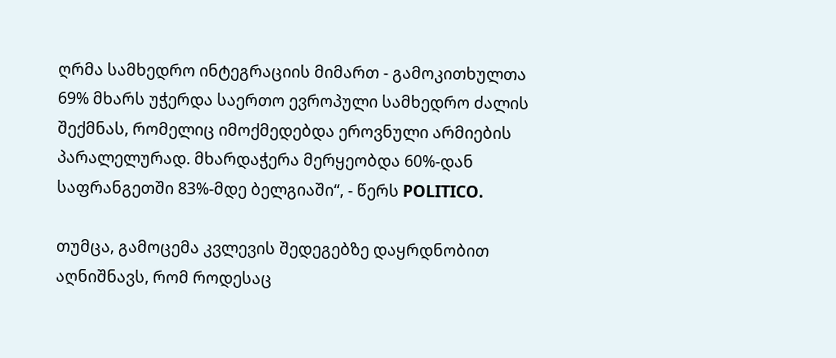ღრმა სამხედრო ინტეგრაციის მიმართ - გამოკითხულთა 69% მხარს უჭერდა საერთო ევროპული სამხედრო ძალის შექმნას, რომელიც იმოქმედებდა ეროვნული არმიების პარალელურად. მხარდაჭერა მერყეობდა 60%-დან საფრანგეთში 83%-მდე ბელგიაში“, - წერს POLITICO.

თუმცა, გამოცემა კვლევის შედეგებზე დაყრდნობით აღნიშნავს, რომ როდესაც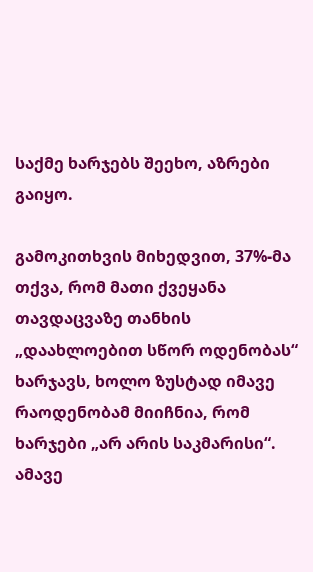საქმე ხარჯებს შეეხო, აზრები გაიყო.

გამოკითხვის მიხედვით, 37%-მა თქვა, რომ მათი ქვეყანა თავდაცვაზე თანხის „დაახლოებით სწორ ოდენობას“ ხარჯავს, ხოლო ზუსტად იმავე რაოდენობამ მიიჩნია, რომ ხარჯები „არ არის საკმარისი“. ამავე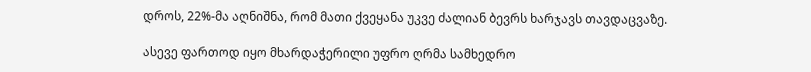დროს, 22%-მა აღნიშნა, რომ მათი ქვეყანა უკვე ძალიან ბევრს ხარჯავს თავდაცვაზე.

ასევე ფართოდ იყო მხარდაჭერილი უფრო ღრმა სამხედრო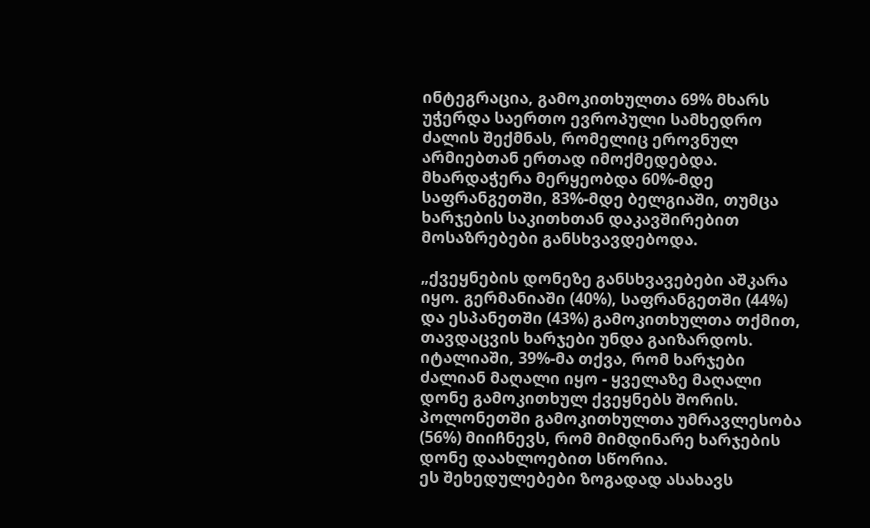ინტეგრაცია, გამოკითხულთა 69% მხარს უჭერდა საერთო ევროპული სამხედრო ძალის შექმნას, რომელიც ეროვნულ არმიებთან ერთად იმოქმედებდა. მხარდაჭერა მერყეობდა 60%-მდე საფრანგეთში, 83%-მდე ბელგიაში, თუმცა ხარჯების საკითხთან დაკავშირებით მოსაზრებები განსხვავდებოდა.

„ქვეყნების დონეზე განსხვავებები აშკარა იყო. გერმანიაში (40%), საფრანგეთში (44%) და ესპანეთში (43%) გამოკითხულთა თქმით, თავდაცვის ხარჯები უნდა გაიზარდოს. იტალიაში, 39%-მა თქვა, რომ ხარჯები ძალიან მაღალი იყო - ყველაზე მაღალი დონე გამოკითხულ ქვეყნებს შორის. პოლონეთში გამოკითხულთა უმრავლესობა (56%) მიიჩნევს, რომ მიმდინარე ხარჯების დონე დაახლოებით სწორია.
ეს შეხედულებები ზოგადად ასახავს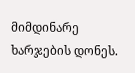მიმდინარე ხარჯების დონეს.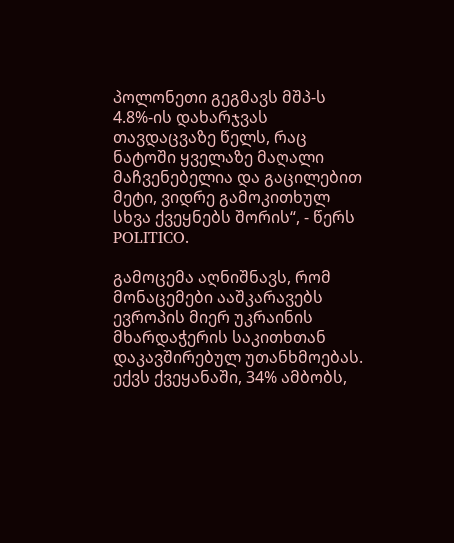პოლონეთი გეგმავს მშპ-ს 4.8%-ის დახარჯვას თავდაცვაზე წელს, რაც ნატოში ყველაზე მაღალი მაჩვენებელია და გაცილებით მეტი, ვიდრე გამოკითხულ სხვა ქვეყნებს შორის“, - წერს POLITICO.

გამოცემა აღნიშნავს, რომ მონაცემები ააშკარავებს ევროპის მიერ უკრაინის მხარდაჭერის საკითხთან დაკავშირებულ უთანხმოებას. ექვს ქვეყანაში, 34% ამბობს,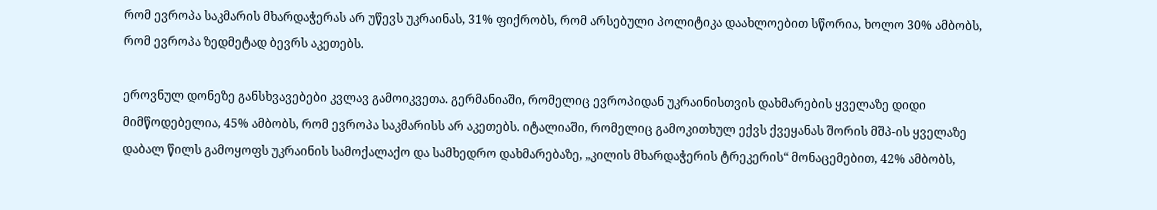რომ ევროპა საკმარის მხარდაჭერას არ უწევს უკრაინას, 31% ფიქრობს, რომ არსებული პოლიტიკა დაახლოებით სწორია, ხოლო 30% ამბობს, რომ ევროპა ზედმეტად ბევრს აკეთებს.

ეროვნულ დონეზე განსხვავებები კვლავ გამოიკვეთა. გერმანიაში, რომელიც ევროპიდან უკრაინისთვის დახმარების ყველაზე დიდი მიმწოდებელია, 45% ამბობს, რომ ევროპა საკმარისს არ აკეთებს. იტალიაში, რომელიც გამოკითხულ ექვს ქვეყანას შორის მშპ-ის ყველაზე დაბალ წილს გამოყოფს უკრაინის სამოქალაქო და სამხედრო დახმარებაზე, „კილის მხარდაჭერის ტრეკერის“ მონაცემებით, 42% ამბობს,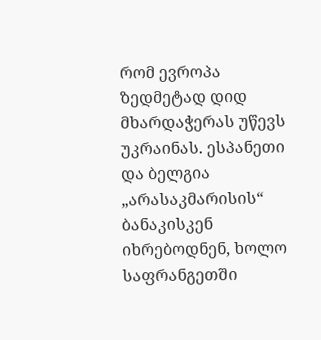რომ ევროპა ზედმეტად დიდ მხარდაჭერას უწევს უკრაინას. ესპანეთი და ბელგია „არასაკმარისის“ ბანაკისკენ იხრებოდნენ, ხოლო საფრანგეთში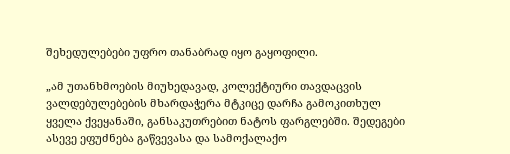შეხედულებები უფრო თანაბრად იყო გაყოფილი.

„ამ უთანხმოების მიუხედავად, კოლექტიური თავდაცვის ვალდებულებების მხარდაჭერა მტკიცე დარჩა გამოკითხულ ყველა ქვეყანაში, განსაკუთრებით ნატოს ფარგლებში. შედეგები ასევე ეფუძნება გაწვევასა და სამოქალაქო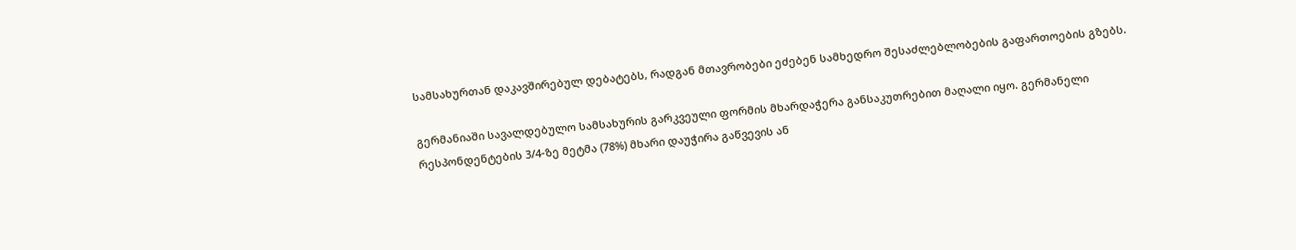სამსახურთან დაკავშირებულ დებატებს, რადგან მთავრობები ეძებენ სამხედრო შესაძლებლობების გაფართოების გზებს.

გერმანიაში სავალდებულო სამსახურის გარკვეული ფორმის მხარდაჭერა განსაკუთრებით მაღალი იყო. გერმანელი რესპონდენტების 3/4-ზე მეტმა (78%) მხარი დაუჭირა გაწვევის ან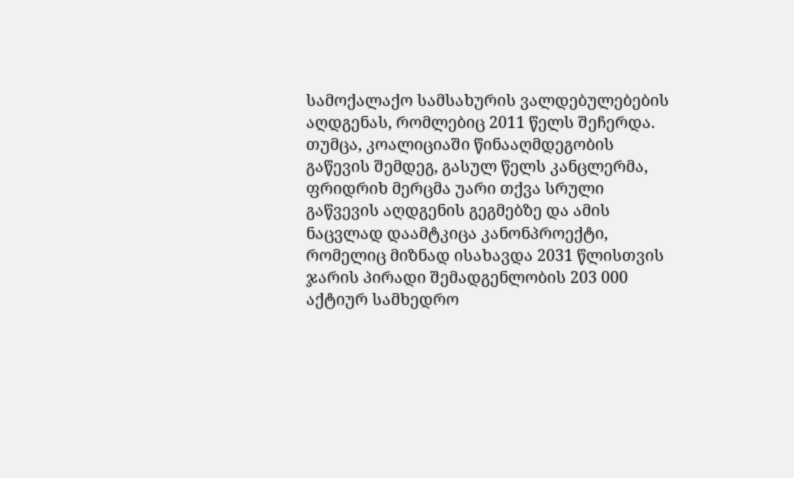სამოქალაქო სამსახურის ვალდებულებების აღდგენას, რომლებიც 2011 წელს შეჩერდა. თუმცა, კოალიციაში წინააღმდეგობის გაწევის შემდეგ, გასულ წელს კანცლერმა, ფრიდრიხ მერცმა უარი თქვა სრული გაწვევის აღდგენის გეგმებზე და ამის ნაცვლად დაამტკიცა კანონპროექტი, რომელიც მიზნად ისახავდა 2031 წლისთვის ჯარის პირადი შემადგენლობის 203 000 აქტიურ სამხედრო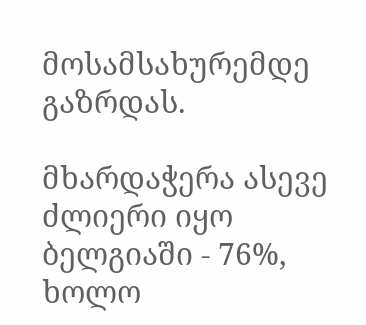მოსამსახურემდე გაზრდას.

მხარდაჭერა ასევე ძლიერი იყო ბელგიაში - 76%, ხოლო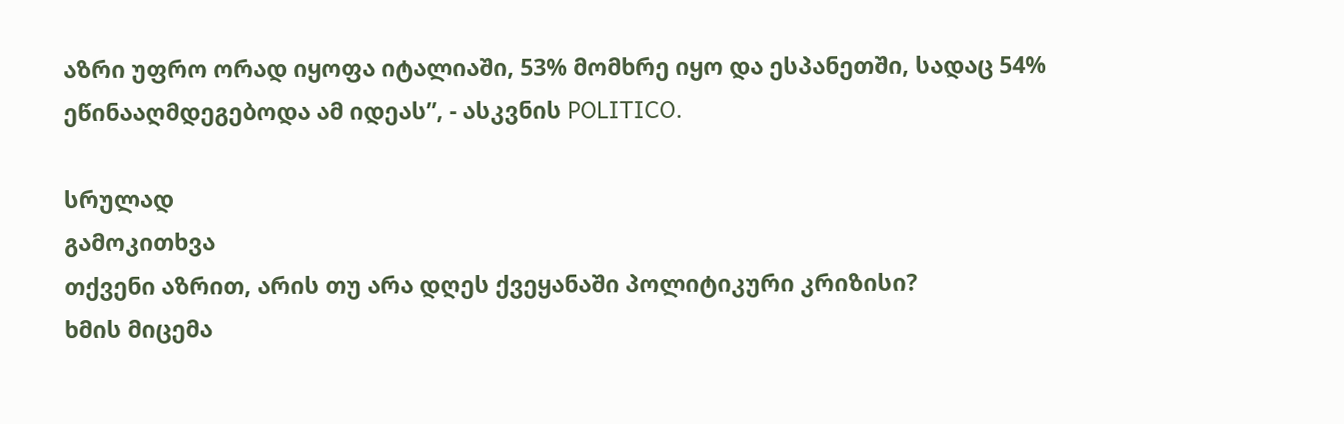აზრი უფრო ორად იყოფა იტალიაში, 53% მომხრე იყო და ესპანეთში, სადაც 54% ეწინააღმდეგებოდა ამ იდეას”, - ასკვნის POLITICO.

სრულად
გამოკითხვა
თქვენი აზრით, არის თუ არა დღეს ქვეყანაში პოლიტიკური კრიზისი?
ხმის მიცემა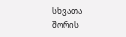სხვათა შორის